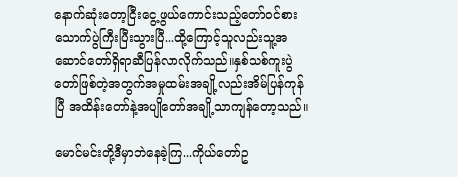နောက်ဆုံးတော့ငြီးငွေ့ဖွယ်ကောင်းသည့်တော်ဝင်စားသောက်ပွဲကြီးပြီးသွားပြီ...ထို့ကြောင့်သူလည်းသူ့အဆောင်တော်ရှိရာဆီပြန်လာလိုက်သည်။နှစ်သစ်ကူးပွဲတော်ဖြစ်တဲ့အတွက်အမှုထမ်းအချို့လည်းအိမ်ပြန်ကုန်ပြီ အထိန်းတော်နဲ့အပျိုတော်အချို့သာကျန်တော့သည်။

မောင်မင်းတို့ဒီမှာဘဲနေခဲ့ကြ...ကိုယ်တော်ဥ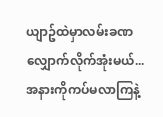ယျာဥ်ထဲမှာလမ်းခဏလျှောက်လိုက်အုံးမယ်...အနားကိုကပ်မလာကြနဲ့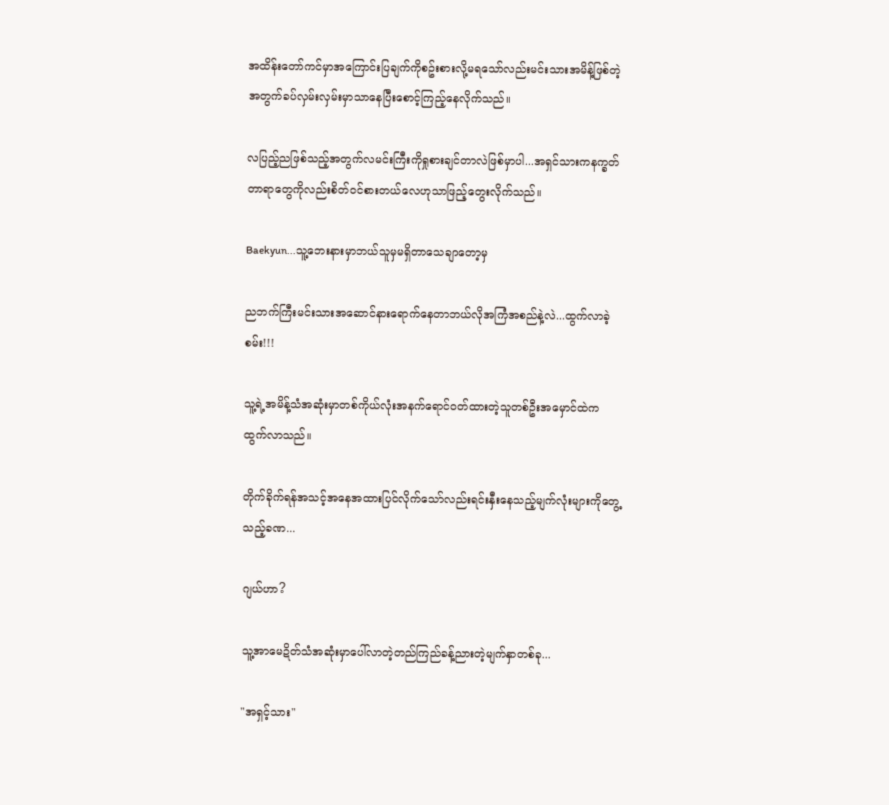အထိန်းတော်ကင်မှာအကြောင်းပြချက်ကိုစဥ်းစားလို့မရသော်လည်းမင်းသားအမိန့်ဖြစ်တဲ့အတွက်ခပ်လှမ်းလှမ်းမှာသာနေပြီးစောင့်ကြည့်နေလိုက်သည်။

လပြည့်ညဖြစ်သည့်အတွက်လမင်းကြီးကိုရှုစားချင်တာလဲဖြစ်မှာပါ...အရှင်သားကနက္ခတ်တာရာတွေကိုလည်းစိတ်ဝင်စားတယ်လေဟုသာဖြည့်တွေးလိုက်သည်။

Baekyun...သူ့ဘေးနားမှာဘယ်သူမှမရှိတာသေချာတော့မှ

ညဘက်ကြီးမင်းသားအဆောင်နားရောက်နေတာဘယ်လိုအကြံအစည်နဲ့လဲ...ထွက်လာခဲ့စမ်း!!!

သူ့ရဲ့အမိန့်သံအဆုံးမှာတစ်ကိုယ်လုံးအနက်ရောင်ဝတ်ထားတဲ့သူတစ်ဦးအမှောင်ထဲကထွက်လာသည်။

တိုက်ခိုက်ရန်အသင့်အနေအထားပြင်လိုက်သော်လည်းရင်းနှီးနေသည့်မျက်လုံးများကိုတွေ့သည့်ခဏ...

ဂျယ်ဟာ?

သူ့အာမေဍိတ်သံအဆုံးမှာပေါ်လာတဲ့တည်ကြည်ခန့်ညားတဲ့မျက်နှာတစ်ခု...

"အရှင့်သား"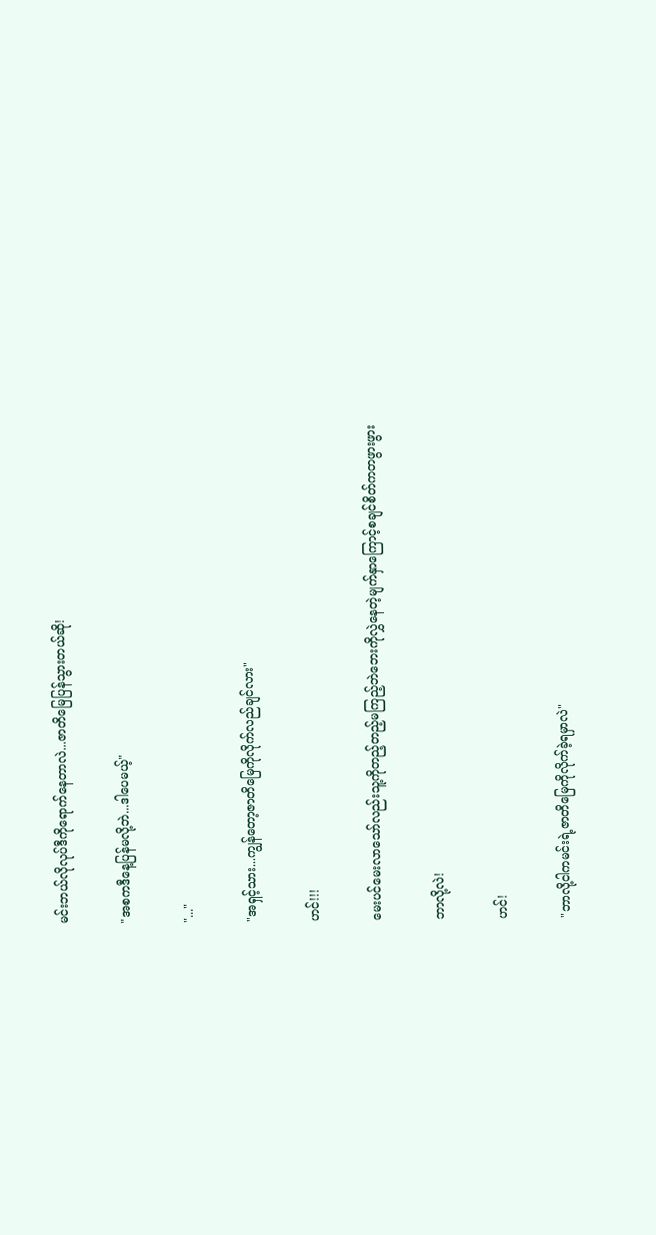မင်းဘယ်လိုလုပ်ဒီကိုရောက်နေတာလဲ...ဇာတိမြေပြန်သွားတယ်ဆို!

"အစကဒီနေ့ပြန်မလို့ဘဲ...ဒါပေမယ့်"

"..."

"အရှင့်သား...ကျွန်တော့ဇာတိမြေကိုလိုက်လည်ချင်လား"

ဟင်!!!

မေးပင်မေးလာသော်လည်းသူ့ကိုတည့်တည့်မကြည့်ဘဲဘေးကိုလွှဲနေတဲ့မျက်နှာကြောင့်စချင်စိတ်ကတဖွားဖွား

ဘာလို့လဲ!

ဟင်!

"ဘာလို့ငါကမင်းရဲ့ဇာတိမြေကိုလိုက်ခဲ့ရမှာလဲ"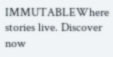IMMUTABLEWhere stories live. Discover now